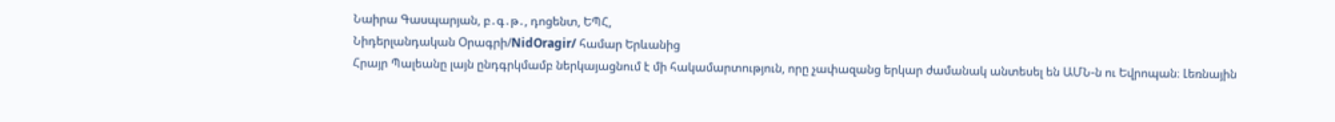Նաիրա Գասպարյան, բ․գ․թ․, դոցենտ, ԵՊՀ,
Նիդերլանդական Օրագրի/NidOragir/ համար Երևանից
Հրայր Պալեանը լայն ընդգրկմամբ ներկայացնում է մի հակամարտություն, որը չափազանց երկար ժամանակ անտեսել են ԱՄՆ-ն ու Եվրոպան։ Լեռնային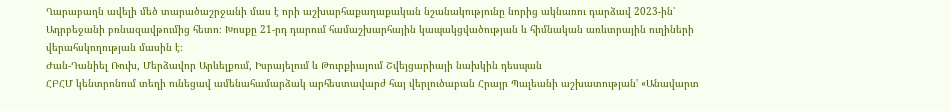Ղարաբաղն ավելի մեծ տարածաշրջանի մաս է որի աշխարհաքաղաքական նշանակությունը նորից ակնառու դարձավ 2023-ին՝ Ադրբեջանի բռնազավթումից հետո։ Խոսքը 21-րդ դարում համաշխարհային կապակցվածության և հիմնական առևտրային ուղիների վերահսկողության մասին է։
Ժան-Դանիել Ռուխ, Մերձավոր Արևելքում, Իսրայելում և Թուրքիայում Շվեյցարիայի նախկին դեսպան
ՀԲՀՄ կենտրոնում տեղի ունեցավ ամենահամարձակ արհեստավարժ հայ վերլուծաբան Հրայր Պալեանի աշխատության' «Անավարտ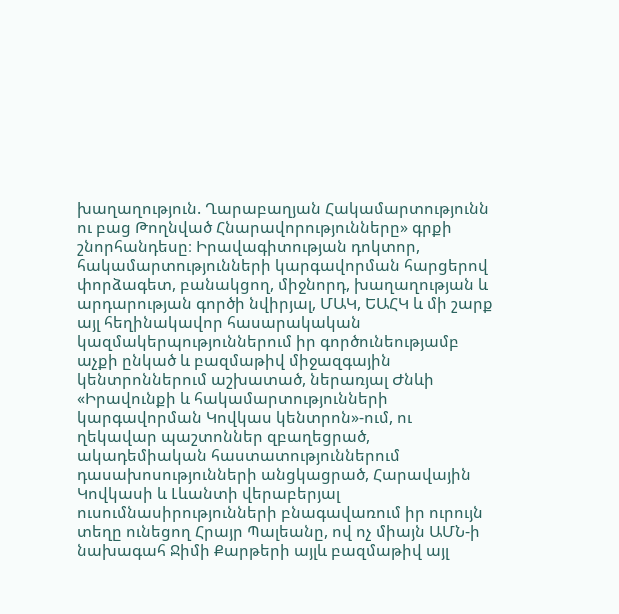խաղաղություն. Ղարաբաղյան Հակամարտությունն ու բաց Թողնված Հնարավորությունները» գրքի շնորհանդեսը։ Իրավագիտության դոկտոր, հակամարտությունների կարգավորման հարցերով փորձագետ, բանակցող, միջնորդ, խաղաղության և արդարության գործի նվիրյալ, ՄԱԿ, ԵԱՀԿ և մի շարք այլ հեղինակավոր հասարակական կազմակերպություններում իր գործունեությամբ աչքի ընկած և բազմաթիվ միջազգային կենտրոններում աշխատած, ներառյալ Ժնևի «Իրավունքի և հակամարտությունների կարգավորման Կովկաս կենտրոն»-ում, ու ղեկավար պաշտոններ զբաղեցրած, ակադեմիական հաստատություններում դասախոսությունների անցկացրած, Հարավային Կովկասի և Լևանտի վերաբերյալ ուսումնասիրությունների բնագավառում իր ուրույն տեղը ունեցող Հրայր Պալեանը, ով ոչ միայն ԱՄՆ-ի նախագահ Ջիմի Քարթերի այլև բազմաթիվ այլ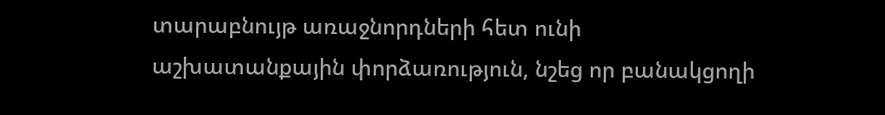տարաբնույթ առաջնորդների հետ ունի աշխատանքային փորձառություն, նշեց որ բանակցողի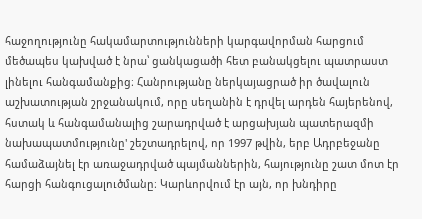հաջողությունը հակամարտությունների կարգավորման հարցում մեծապես կախված է նրա՝ ցանկացածի հետ բանակցելու պատրաստ լինելու հանգամանքից։ Հանրությանը ներկայացրած իր ծավալուն աշխատության շրջանակում, որը սեղանին է դրվել արդեն հայերենով, հստակ և հանգամանալից շարադրված է արցախյան պատերազմի նախապատմությունը' շեշտադրելով, որ 1997 թվին, երբ Ադրբեջանը համաձայնել էր առաջադրված պայմաններին, հայությունը շատ մոտ էր հարցի հանգուցալուծմանը։ Կարևորվում էր այն, որ խնդիրը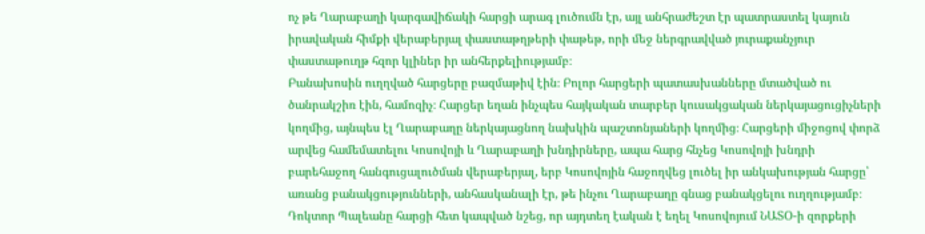ոչ թե Ղարաբաղի կարգավիճակի հարցի արագ լուծումն էր, այլ անհրաժեշտ էր պատրաստել կայուն իրավական հիմքի վերաբերյալ փաստաթղթերի փաթեթ, որի մեջ ներգրավված յուրաքանչյուր փաստաթուղթ հզոր կլիներ իր անհերքելիությամբ։
Բանախոսին ուղղված հարցերը բազմաթիվ էին։ Բոլոր հարցերի պատասխանները մտածված ու ծանրակշիռ էին, համոզիչ։ Հարցեր եղան ինչպես հայկական տարբեր կուսակցական ներկայացուցիչների կողմից, այնպես էլ Ղարաբաղը ներկայացնող նախկին պաշտոնյաների կողմից։ Հարցերի միջոցով փորձ արվեց համեմատելու Կոսովոյի և Ղարաբաղի խնդիրները, ապա հարց հնչեց Կոսովոյի խնդրի բարեհաջող հանգուցալուծման վերաբերյալ, երբ Կոսովոյին հաջողվեց լուծել իր անկախության հարցը՝ առանց բանակցությունների, անհասկանալի էր, թե ինչու Ղարաբաղը գնաց բանակցելու ուղղությամբ։ Դոկտոր Պալեանը հարցի հետ կապված նշեց, որ այդտեղ էական է եղել Կոսովոյում ՆԱՏՕ-ի զորքերի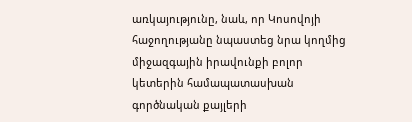առկայությունը, նաև, որ Կոսովոյի հաջողությանը նպաստեց նրա կողմից միջազգային իրավունքի բոլոր կետերին համապատասխան գործնական քայլերի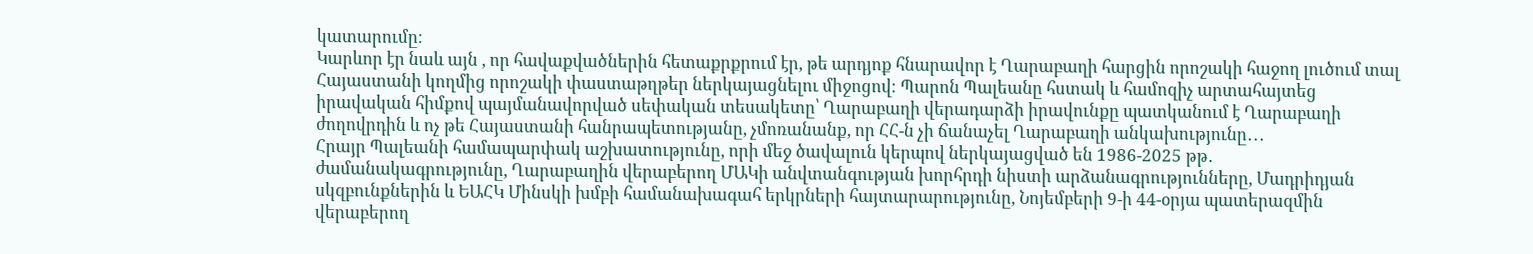կատարումը։
Կարևոր էր նաև այն , որ հավաքվածներին հետաքրքրում էր, թե արդյոք հնարավոր է Ղարաբաղի հարցին որոշակի հաջող լուծում տալ Հայաստանի կողմից որոշակի փաստաթղթեր ներկայացնելու միջոցով։ Պարոն Պալեանը հստակ և համոզիչ արտահայտեց իրավական հիմքով պայմանավորված սեփական տեսակետը՝ Ղարաբաղի վերադարձի իրավունքը պատկանում է Ղարաբաղի ժողովրդին և ոչ թե Հայաստանի հանրապետությանը, չմոռանանք, որ ՀՀ-ն չի ճանաչել Ղարաբաղի անկախությունը․․․
Հրայր Պալեանի համապարփակ աշխատությունը, որի մեջ ծավալուն կերպով ներկայացված են 1986-2025 թթ․ ժամանակագրությունը, Ղարաբաղին վերաբերող ՄԱԿի անվտանգության խորհրդի նիստի արձանագրությունները, Մադրիդյան սկզբունքներին և ԵԱՀԿ Մինսկի խմբի համանախագահ երկրների հայտարարությունը, Նոյեմբերի 9-ի 44-օրյա պատերազմին վերաբերող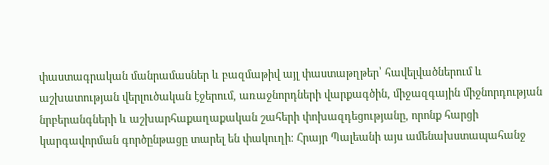փաստագրական մանրամասներ և բազմաթիվ այլ փաստաթղթեր՝ հավելվածներում և աշխատության վերլուծական էջերում, առաջնորդների վարքագծին, միջազգային միջնորդության նրբերանգների և աշխարհաքաղաքական շահերի փոխազդեցությանը, որոնք հարցի կարգավորման գործընթացը տարել են փակուղի։ Հրայր Պալեանի այս ամենախստապահանջ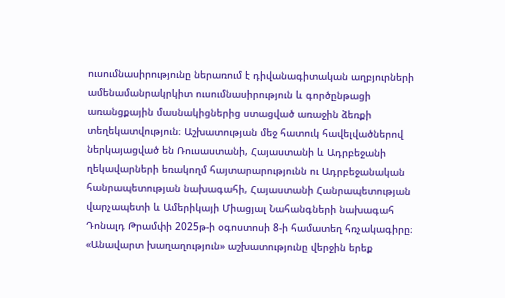ուսումնասիրությունը ներառում է դիվանագիտական աղբյուրների ամենամանրակրկիտ ուսումնասիրություն և գործընթացի առանցքային մասնակիցներից ստացված առաջին ձեռքի տեղեկատվություն։ Աշխատության մեջ հատուկ հավելվածներով ներկայացված են Ռուսաստանի, Հայաստանի և Ադրբեջանի ղեկավարների եռակողմ հայտարարությունն ու Ադրբեջանական հանրապետության նախագահի, Հայաստանի Հանրապետության վարչապետի և Ամերիկայի Միացյալ Նահանգների նախագահ Դոնալդ Թրամփի 2025թ-ի օգոստոսի 8-ի համատեղ հռչակագիրը։
«Անավարտ խաղաղություն» աշխատությունը վերջին երեք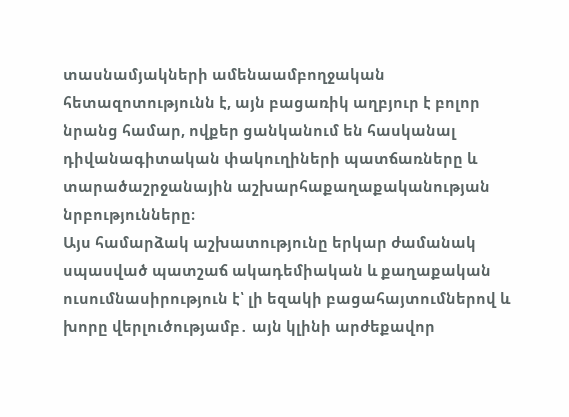տասնամյակների ամենաամբողջական հետազոտությունն է, այն բացառիկ աղբյուր է բոլոր նրանց համար, ովքեր ցանկանում են հասկանալ դիվանագիտական փակուղիների պատճառները և տարածաշրջանային աշխարհաքաղաքականության նրբությունները։
Այս համարձակ աշխատությունը երկար ժամանակ սպասված պատշաճ ակադեմիական և քաղաքական ուսումնասիրություն է՝ լի եզակի բացահայտումներով և խորը վերլուծությամբ․ այն կլինի արժեքավոր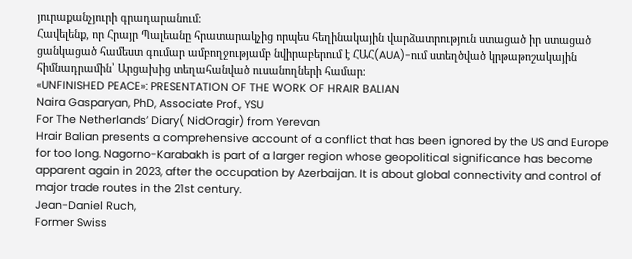յուրաքանչյուրի գրադարանում։
Հավելենք, որ Հրայր Պալեանը հրատարակչից որպես հեղինակային վարձատրություն ստացած իր ստացած ցանկացած համեստ գումար ամբողջությամբ նվիրաբերում է ՀԱՀ(AUA)-ում ստեղծված կրթաթոշակային հիմնադրամին՝ Արցախից տեղահանված ուսանողների համար։
«UNFINISHED PEACE»: PRESENTATION OF THE WORK OF HRAIR BALIAN
Naira Gasparyan, PhD, Associate Prof., YSU
For The Netherlands’ Diary( NidOragir) from Yerevan
Hrair Balian presents a comprehensive account of a conflict that has been ignored by the US and Europe for too long. Nagorno-Karabakh is part of a larger region whose geopolitical significance has become apparent again in 2023, after the occupation by Azerbaijan. It is about global connectivity and control of major trade routes in the 21st century.
Jean-Daniel Ruch,
Former Swiss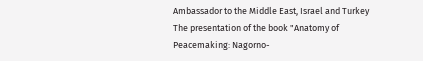Ambassador to the Middle East, Israel and Turkey
The presentation of the book "Anatomy of Peacemaking: Nagorno-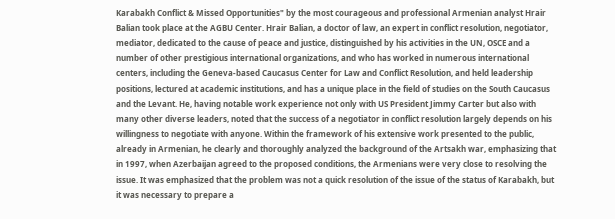Karabakh Conflict & Missed Opportunities" by the most courageous and professional Armenian analyst Hrair Balian took place at the AGBU Center. Hrair Balian, a doctor of law, an expert in conflict resolution, negotiator, mediator, dedicated to the cause of peace and justice, distinguished by his activities in the UN, OSCE and a number of other prestigious international organizations, and who has worked in numerous international centers, including the Geneva-based Caucasus Center for Law and Conflict Resolution, and held leadership positions, lectured at academic institutions, and has a unique place in the field of studies on the South Caucasus and the Levant. He, having notable work experience not only with US President Jimmy Carter but also with many other diverse leaders, noted that the success of a negotiator in conflict resolution largely depends on his willingness to negotiate with anyone. Within the framework of his extensive work presented to the public, already in Armenian, he clearly and thoroughly analyzed the background of the Artsakh war, emphasizing that in 1997, when Azerbaijan agreed to the proposed conditions, the Armenians were very close to resolving the issue. It was emphasized that the problem was not a quick resolution of the issue of the status of Karabakh, but it was necessary to prepare a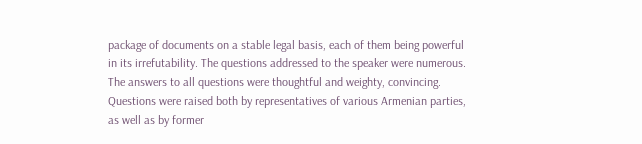package of documents on a stable legal basis, each of them being powerful in its irrefutability. The questions addressed to the speaker were numerous. The answers to all questions were thoughtful and weighty, convincing. Questions were raised both by representatives of various Armenian parties, as well as by former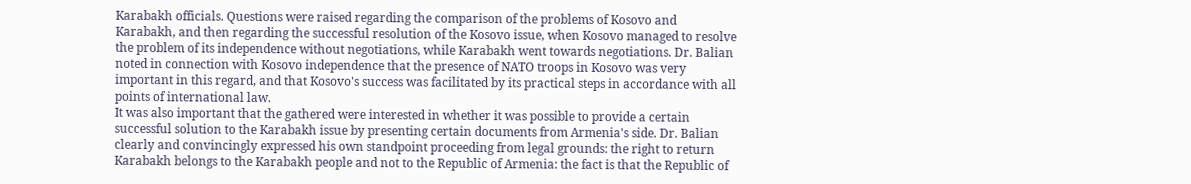Karabakh officials. Questions were raised regarding the comparison of the problems of Kosovo and Karabakh, and then regarding the successful resolution of the Kosovo issue, when Kosovo managed to resolve the problem of its independence without negotiations, while Karabakh went towards negotiations. Dr. Balian noted in connection with Kosovo independence that the presence of NATO troops in Kosovo was very important in this regard, and that Kosovo's success was facilitated by its practical steps in accordance with all points of international law.
It was also important that the gathered were interested in whether it was possible to provide a certain successful solution to the Karabakh issue by presenting certain documents from Armenia's side. Dr. Balian clearly and convincingly expressed his own standpoint proceeding from legal grounds: the right to return Karabakh belongs to the Karabakh people and not to the Republic of Armenia: the fact is that the Republic of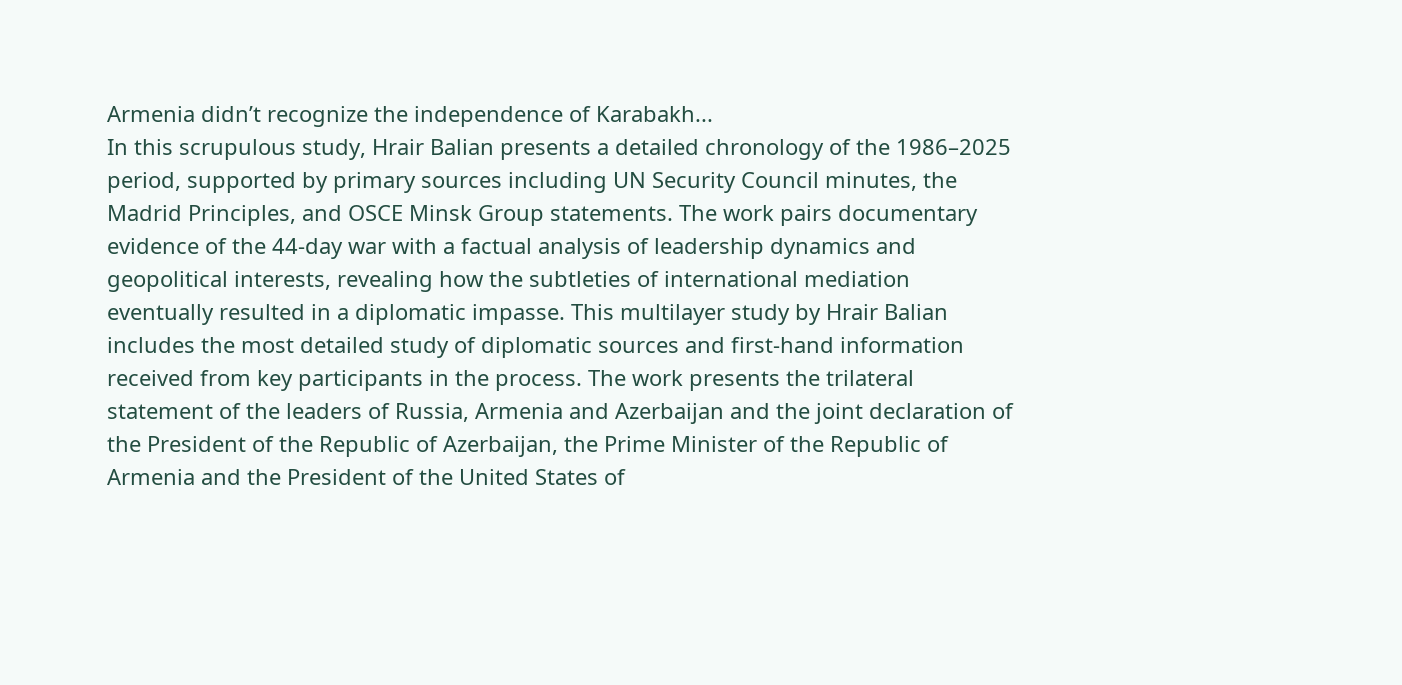Armenia didn’t recognize the independence of Karabakh...
In this scrupulous study, Hrair Balian presents a detailed chronology of the 1986–2025 period, supported by primary sources including UN Security Council minutes, the Madrid Principles, and OSCE Minsk Group statements. The work pairs documentary evidence of the 44-day war with a factual analysis of leadership dynamics and geopolitical interests, revealing how the subtleties of international mediation eventually resulted in a diplomatic impasse. This multilayer study by Hrair Balian includes the most detailed study of diplomatic sources and first-hand information received from key participants in the process. The work presents the trilateral statement of the leaders of Russia, Armenia and Azerbaijan and the joint declaration of the President of the Republic of Azerbaijan, the Prime Minister of the Republic of Armenia and the President of the United States of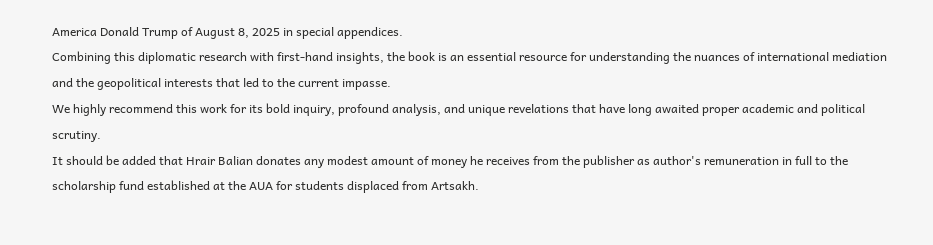America Donald Trump of August 8, 2025 in special appendices.
Combining this diplomatic research with first-hand insights, the book is an essential resource for understanding the nuances of international mediation and the geopolitical interests that led to the current impasse.
We highly recommend this work for its bold inquiry, profound analysis, and unique revelations that have long awaited proper academic and political scrutiny.
It should be added that Hrair Balian donates any modest amount of money he receives from the publisher as author's remuneration in full to the scholarship fund established at the AUA for students displaced from Artsakh.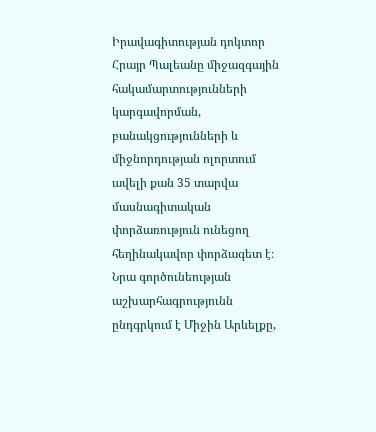Իրավագիտության դոկտոր Հրայր Պալեանը միջազգային հակամարտությունների կարգավորման, բանակցությունների և միջնորդության ոլորտում ավելի քան 35 տարվա մասնագիտական փորձառություն ունեցող հեղինակավոր փորձագետ է։ Նրա գործունեության աշխարհագրությունն ընդգրկում է Միջին Արևելքը,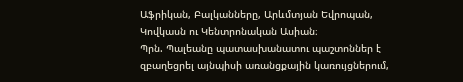Աֆրիկան, Բալկանները, Արևմտյան Եվրոպան, Կովկասն ու Կենտրոնական Ասիան։
Պրն. Պալեանը պատասխանատու պաշտոններ է զբաղեցրել այնպիսի առանցքային կառույցներում,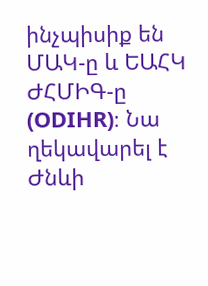ինչպիսիք են ՄԱԿ-ը և ԵԱՀԿ ԺՀՄԻԳ-ը (ODIHR)։ Նա ղեկավարել է Ժնևի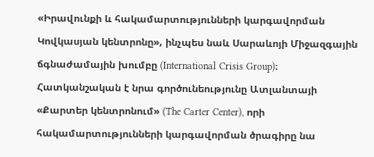«Իրավունքի և հակամարտությունների կարգավորման Կովկասյան կենտրոնը», ինչպես նաև Սարաևոյի Միջազգային ճգնաժամային խումբը (International Crisis Group)։ Հատկանշական է նրա գործունեությունը Ատլանտայի «Քարտեր կենտրոնում» (The Carter Center), որի հակամարտությունների կարգավորման ծրագիրը նա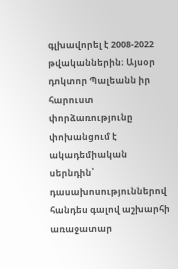գլխավորել է 2008-2022 թվականներին։ Այսօր դոկտոր Պալեանն իր հարուստ փորձառությունը փոխանցում է ակադեմիական սերնդին՝ դասախոսություններով հանդես գալով աշխարհի առաջատար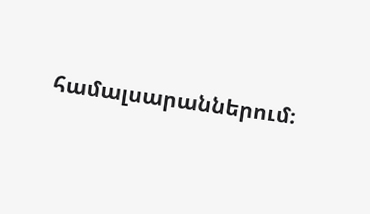համալսարաններում։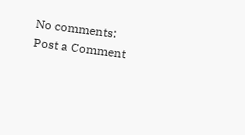No comments:
Post a Comment